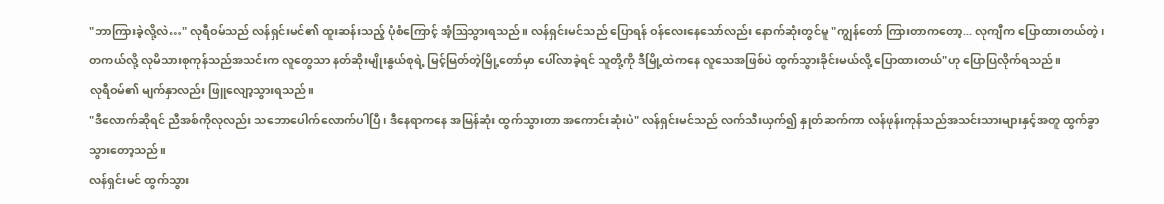"ဘာကြားခဲ့လို့လဲ…" လုရီဝမ်သည် လန်ရှင်းမင်၏ ထူးဆန်းသည့် ပုံစံကြောင့် အံ့ဩသွားရသည်။ လန်ရှင်းမင်သည် ပြောရန် ဝန်လေးနေသော်လည်း နောက်ဆုံးတွင်မူ "ကျွန်တော် ကြားတာကတော့... လုကျီက ပြောထားတယ်တဲ့၊ တကယ်လို့ လုမိသားစုကုန်သည်အသင်းက လူတွေသာ နတ်ဆိုးမျိုးနွယ်စုရဲ့ မြင့်မြတ်တဲ့မြို့တော်မှာ ပေါ်လာခဲ့ရင် သူတို့ကို ဒီမြို့ထဲကနေ လူသေအဖြစ်ပဲ ထွက်သွားခိုင်းမယ်လို့ ပြောထားတယ်"ဟု ပြောပြလိုက်ရသည်။
လုရီဝမ်၏ မျက်နှာလည်း ဖြူလျော့သွားရသည်။
"ဒီလောက်ဆိုရင် ညီအစ်ကိုလုလည်း သဘောပေါက်လောက်ပါပြီ၊ ဒီနေရာကနေ အမြန်ဆုံး ထွက်သွားတာ အကောင်းဆုံးပဲ" လန်ရှင်းမင်သည် လက်သီးယှက်၍ နှုတ်ဆက်ကာ လန်ဖုန်းကုန်သည်အသင်းသားများနှင့်အတူ ထွက်ခွာသွားတော့သည်။
လန်ရှင်းမင် ထွက်သွား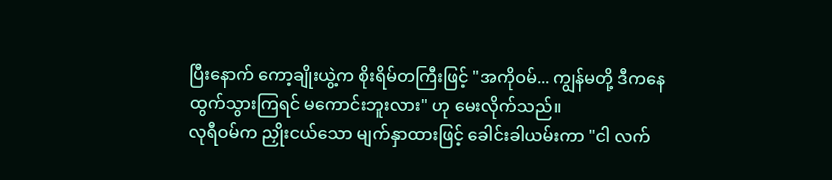ပြီးနောက် ကော့ချိုးယွဲ့က စိုးရိမ်တကြီးဖြင့် "အကိုဝမ်... ကျွန်မတို့ ဒီကနေ ထွက်သွားကြရင် မကောင်းဘူးလား" ဟု မေးလိုက်သည်။
လုရီဝမ်က ညှိုးငယ်သော မျက်နှာထားဖြင့် ခေါင်းခါယမ်းကာ "ငါ လက်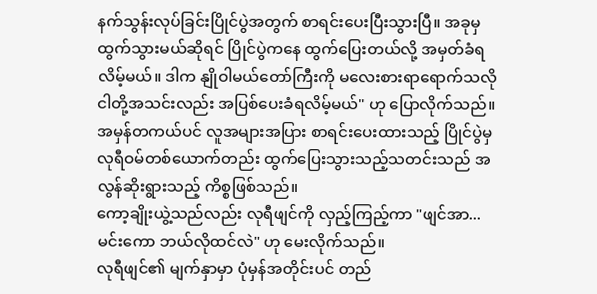နက်သွန်းလုပ်ခြင်းပြိုင်ပွဲအတွက် စာရင်းပေးပြီးသွားပြီ။ အခုမှ ထွက်သွားမယ်ဆိုရင် ပြိုင်ပွဲကနေ ထွက်ပြေးတယ်လို့ အမှတ်ခံရလိမ့်မယ်။ ဒါက နျိုဝါမယ်တော်ကြီးကို မလေးစားရာရောက်သလို ငါတို့အသင်းလည်း အပြစ်ပေးခံရလိမ့်မယ်" ဟု ပြောလိုက်သည်။
အမှန်တကယ်ပင် လူအများအပြား စာရင်းပေးထားသည့် ပြိုင်ပွဲမှ လုရီဝမ်တစ်ယောက်တည်း ထွက်ပြေးသွားသည့်သတင်းသည် အလွန်ဆိုးရွားသည့် ကိစ္စဖြစ်သည်။
ကော့ချိုးယွဲ့သည်လည်း လုရီဖျင်ကို လှည့်ကြည့်ကာ "ဖျင်အာ... မင်းကော ဘယ်လိုထင်လဲ" ဟု မေးလိုက်သည်။
လုရီဖျင်၏ မျက်နှာမှာ ပုံမှန်အတိုင်းပင် တည်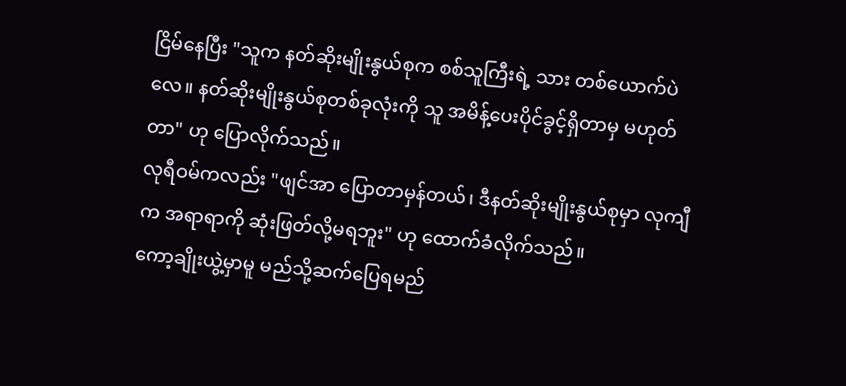ငြိမ်နေပြီး "သူက နတ်ဆိုးမျိုးနွယ်စုက စစ်သူကြီးရဲ့ သား တစ်ယောက်ပဲလေ။ နတ်ဆိုးမျိုးနွယ်စုတစ်ခုလုံးကို သူ အမိန့်ပေးပိုင်ခွင့်ရှိတာမှ မဟုတ်တာ" ဟု ပြောလိုက်သည်။
လုရီဝမ်ကလည်း "ဖျင်အာ ပြောတာမှန်တယ်၊ ဒီနတ်ဆိုးမျိုးနွယ်စုမှာ လုကျီက အရာရာကို ဆုံးဖြတ်လို့မရဘူး" ဟု ထောက်ခံလိုက်သည်။
ကော့ချိုးယွဲ့မှာမူ မည်သို့ဆက်ပြေရမည်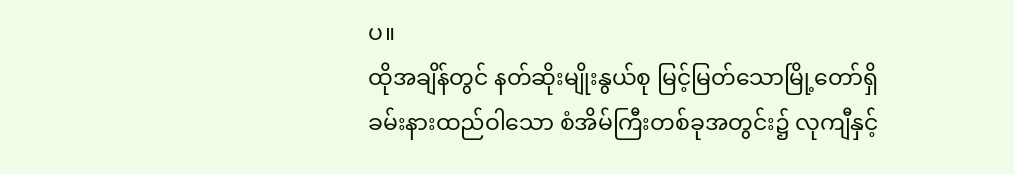ပ။
ထိုအချိန်တွင် နတ်ဆိုးမျိုးနွယ်စု မြင့်မြတ်သောမြို့တော်ရှိ ခမ်းနားထည်ဝါသော စံအိမ်ကြီးတစ်ခုအတွင်း၌ လုကျီနှင့်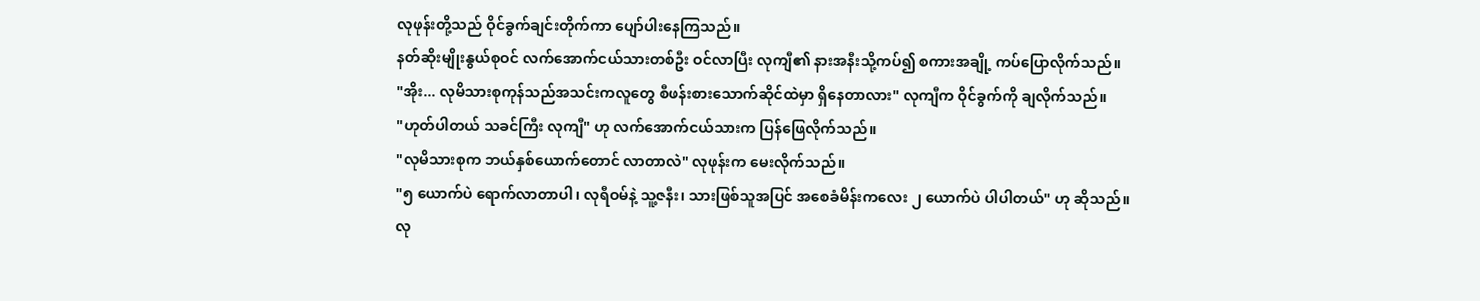လုဖုန်းတို့သည် ဝိုင်ခွက်ချင်းတိုက်ကာ ပျော်ပါးနေကြသည်။
နတ်ဆိုးမျိုးနွယ်စုဝင် လက်အောက်ငယ်သားတစ်ဦး ဝင်လာပြီး လုကျီ၏ နားအနီးသို့ကပ်၍ စကားအချို့ ကပ်ပြောလိုက်သည်။
"အိုး... လုမိသားစုကုန်သည်အသင်းကလူတွေ စီဖန်းစားသောက်ဆိုင်ထဲမှာ ရှိနေတာလား" လုကျီက ဝိုင်ခွက်ကို ချလိုက်သည်။
"ဟုတ်ပါတယ် သခင်ကြီး လုကျီ" ဟု လက်အောက်ငယ်သားက ပြန်ဖြေလိုက်သည်။
"လုမိသားစုက ဘယ်နှစ်ယောက်တောင် လာတာလဲ" လုဖုန်းက မေးလိုက်သည်။
"၅ ယောက်ပဲ ရောက်လာတာပါ၊ လုရီဝမ်နဲ့ သူ့ဇနီး၊ သားဖြစ်သူအပြင် အစေခံမိန်းကလေး ၂ ယောက်ပဲ ပါပါတယ်" ဟု ဆိုသည်။
လု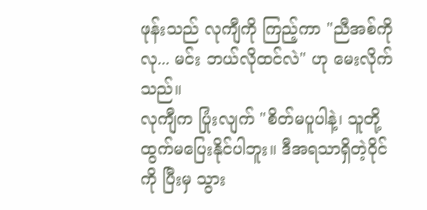ဖုန်းသည် လုကျီကို ကြည့်ကာ "ညီအစ်ကိုလု... မင်း ဘယ်လိုထင်လဲ" ဟု မေးလိုက်သည်။
လုကျီက ပြုံးလျက် "စိတ်မပူပါနဲ့၊ သူတို့ ထွက်မပြေးနိုင်ပါဘူး။ ဒီအရသာရှိတဲ့ဝိုင်ကို ပြီးမှ သွား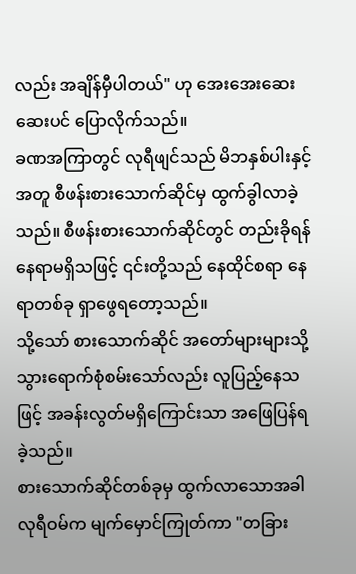လည်း အချိန်မှီပါတယ်" ဟု အေးအေးဆေးဆေးပင် ပြောလိုက်သည်။
ခဏအကြာတွင် လုရီဖျင်သည် မိဘနှစ်ပါးနှင့်အတူ စီဖန်းစားသောက်ဆိုင်မှ ထွက်ခွါလာခဲ့သည်။ စီဖန်းစားသောက်ဆိုင်တွင် တည်းခိုရန် နေရာမရှိသဖြင့် ၎င်းတို့သည် နေထိုင်စရာ နေရာတစ်ခု ရှာဖွေရတော့သည်။
သို့သော် စားသောက်ဆိုင် အတော်များများသို့ သွားရောက်စုံစမ်းသော်လည်း လူပြည့်နေသဖြင့် အခန်းလွတ်မရှိကြောင်းသာ အဖြေပြန်ရခဲ့သည်။
စားသောက်ဆိုင်တစ်ခုမှ ထွက်လာသောအခါ လုရီဝမ်က မျက်မှောင်ကြုတ်ကာ "တခြား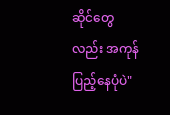ဆိုင်တွေလည်း အကုန်ပြည့်နေပုံပဲ"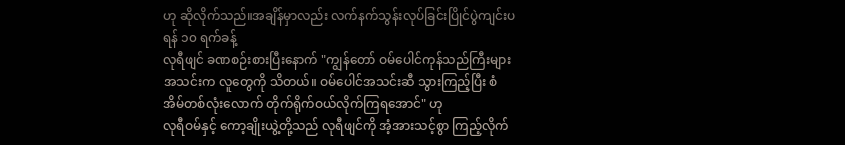ဟု ဆိုလိုက်သည်။အချိန်မှာလည်း လက်နက်သွန်းလုပ်ခြင်းပြိုင်ပွဲကျင်းပရန် ၁၀ ရက်ခန့်
လုရီဖျင် ခဏစဉ်းစားပြီးနောက် "ကျွန်တော် ဝမ်ပေါင်ကုန်သည်ကြီးများအသင်းက လူတွေကို သိတယ်။ ဝမ်ပေါင်အသင်းဆီ သွားကြည့်ပြီး စံအိမ်တစ်လုံးလောက် တိုက်ရိုက်ဝယ်လိုက်ကြရအောင်" ဟု
လုရီဝမ်နှင့် ကော့ချိုးယွဲ့တို့သည် လုရီဖျင်ကို အံ့အားသင့်စွာ ကြည့်လိုက်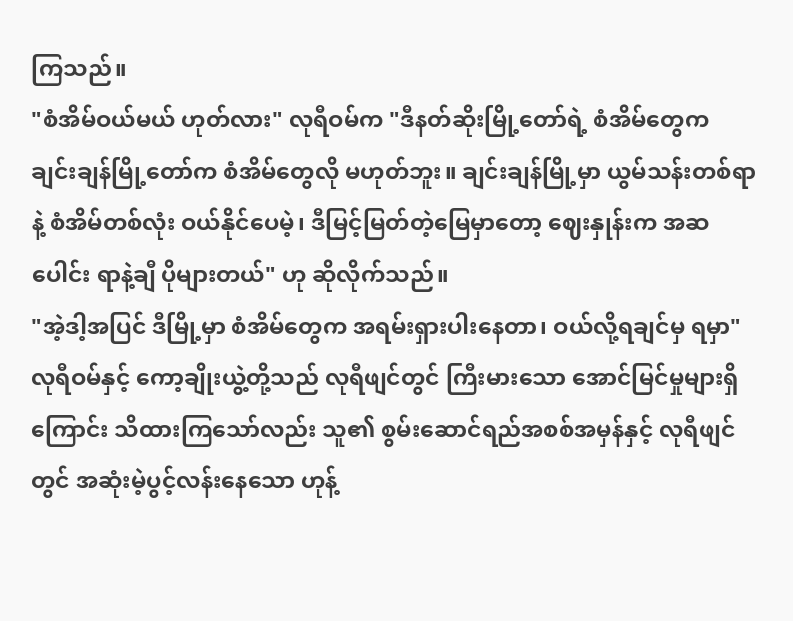ကြသည်။
"စံအိမ်ဝယ်မယ် ဟုတ်လား" လုရီဝမ်က "ဒီနတ်ဆိုးမြို့တော်ရဲ့ စံအိမ်တွေက ချင်းချန်မြို့တော်က စံအိမ်တွေလို မဟုတ်ဘူး။ ချင်းချန်မြို့မှာ ယွမ်သန်းတစ်ရာနဲ့ စံအိမ်တစ်လုံး ဝယ်နိုင်ပေမဲ့၊ ဒီမြင့်မြတ်တဲ့မြေမှာတော့ ဈေးနှုန်းက အဆပေါင်း ရာနဲ့ချီ ပိုများတယ်" ဟု ဆိုလိုက်သည်။
"အဲ့ဒါ့အပြင် ဒီမြို့မှာ စံအိမ်တွေက အရမ်းရှားပါးနေတာ၊ ဝယ်လို့ရချင်မှ ရမှာ"
လုရီဝမ်နှင့် ကော့ချိုးယွဲ့တို့သည် လုရီဖျင်တွင် ကြီးမားသော အောင်မြင်မှုများရှိကြောင်း သိထားကြသော်လည်း သူ၏ စွမ်းဆောင်ရည်အစစ်အမှန်နှင့် လုရီဖျင်တွင် အဆုံးမဲ့ပွင့်လန်းနေသော ဟုန့်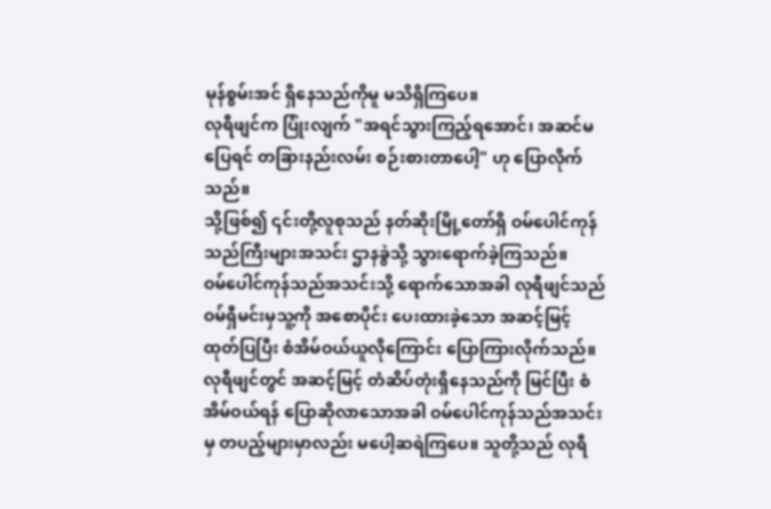မုန်စွမ်းအင် ရှိနေသည်ကိုမူ မသိရှိကြပေ။
လုရီဖျင်က ပြုံးလျက် "အရင်သွားကြည့်ရအောင်၊ အဆင်မပြေရင် တခြားနည်းလမ်း စဉ်းစားတာပေါ့" ဟု ပြောလိုက်သည်။
သို့ဖြစ်၍ ၎င်းတို့လူစုသည် နတ်ဆိုးမြို့တော်ရှိ ဝမ်ပေါင်ကုန်သည်ကြီးများအသင်း ဌာနခွဲသို့ သွားရောက်ခဲ့ကြသည်။
ဝမ်ပေါင်ကုန်သည်အသင်းသို့ ရောက်သောအခါ လုရီဖျင်သည် ဝမ်ရှီမင်းမှသူ့ကို အစောပိုင်း ပေးထားခဲ့သော အဆင့်မြင့် ထုတ်ပြပြီး စံအိမ်ဝယ်ယူလိုကြောင်း ပြောကြားလိုက်သည်။
လုရီဖျင်တွင် အဆင့်မြင့် တံဆိပ်တုံးရှိနေသည်ကို မြင်ပြီး စံအိမ်ဝယ်ရန် ပြောဆိုလာသောအခါ ဝမ်ပေါင်ကုန်သည်အသင်းမှ တပည့်များမှာလည်း မပေါ့ဆရဲကြပေ။ သူတို့သည် လုရီ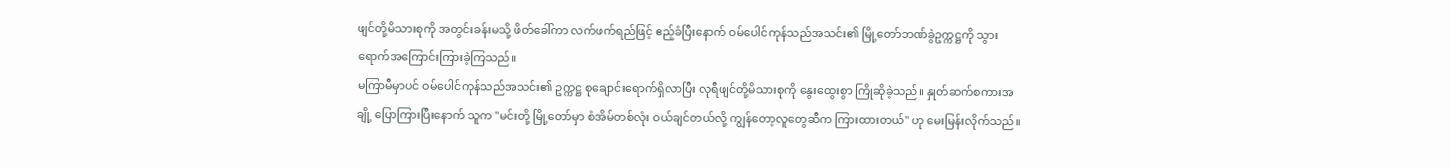ဖျင်တို့မိသားစုကို အတွင်းခန်းမသို့ ဖိတ်ခေါ်ကာ လက်ဖက်ရည်ဖြင့် ဧည့်ခံပြီးနောက် ဝမ်ပေါင်ကုန်သည်အသင်း၏ မြို့တော်ဘဏ်ခွဲဥက္ကဋ္ဌကို သွားရောက်အကြောင်းကြားခဲ့ကြသည်။
မကြာမီမှာပင် ဝမ်ပေါင်ကုန်သည်အသင်း၏ ဥက္ကဋ္ဌ စုချောင်းရောက်ရှိလာပြီး လုရီဖျင်တို့မိသားစုကို နွေးထွေးစွာ ကြိုဆိုခဲ့သည်။ နှုတ်ဆက်စကားအချို့ ပြောကြားပြီးနောက် သူက "မင်းတို့ မြို့တော်မှာ စံအိမ်တစ်လုံး ဝယ်ချင်တယ်လို့ ကျွန်တော့လူတွေဆီက ကြားထားတယ်" ဟု မေးမြန်းလိုက်သည်။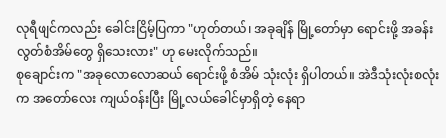လုရီဖျင်ကလည်း ခေါင်းငြိမ့်ပြကာ "ဟုတ်တယ်၊ အခုချိန် မြို့တော်မှာ ရောင်းဖို့ အခန်းလွတ်စံအိမ်တွေ ရှိသေးလား" ဟု မေးလိုက်သည်။
စုချောင်းက "အခုလောလောဆယ် ရောင်းဖို့ စံအိမ် သုံးလုံး ရှိပါတယ်။ အဲဒီသုံးလုံးစလုံးက အတော်လေး ကျယ်ဝန်းပြီး မြို့လယ်ခေါင်မှာရှိတဲ့ နေရာ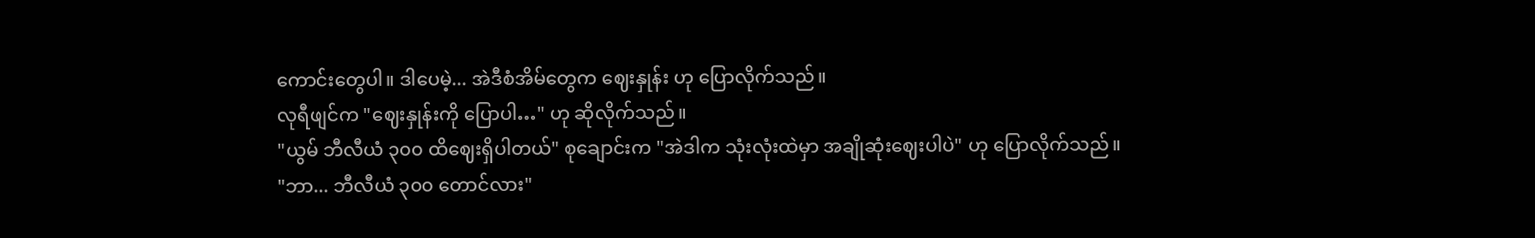ကောင်းတွေပါ။ ဒါပေမဲ့... အဲဒီစံအိမ်တွေက ဈေးနှုန်း ဟု ပြောလိုက်သည်။
လုရီဖျင်က "ဈေးနှုန်းကို ပြောပါ…" ဟု ဆိုလိုက်သည်။
"ယွမ် ဘီလီယံ ၃၀၀ ထိဈေးရှိပါတယ်" စုချောင်းက "အဲဒါက သုံးလုံးထဲမှာ အချိုဆုံးဈေးပါပဲ" ဟု ပြောလိုက်သည်။
"ဘာ... ဘီလီယံ ၃၀၀ တောင်လား"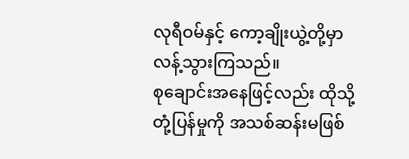လုရီဝမ်နှင့် ကော့ချိုးယွဲ့တို့မှာ လန့်သွားကြသည်။
စုချောင်းအနေဖြင့်လည်း ထိုသို့တုံ့ပြန်မှုကို အသစ်ဆန်းမဖြစ်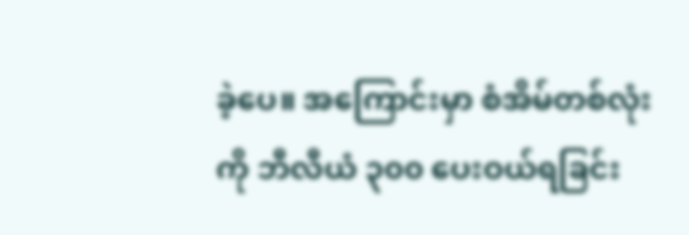ခဲ့ပေ။ အကြောင်းမှာ စံအိမ်တစ်လုံးကို ဘီလီယံ ၃၀၀ ပေးဝယ်ရခြင်း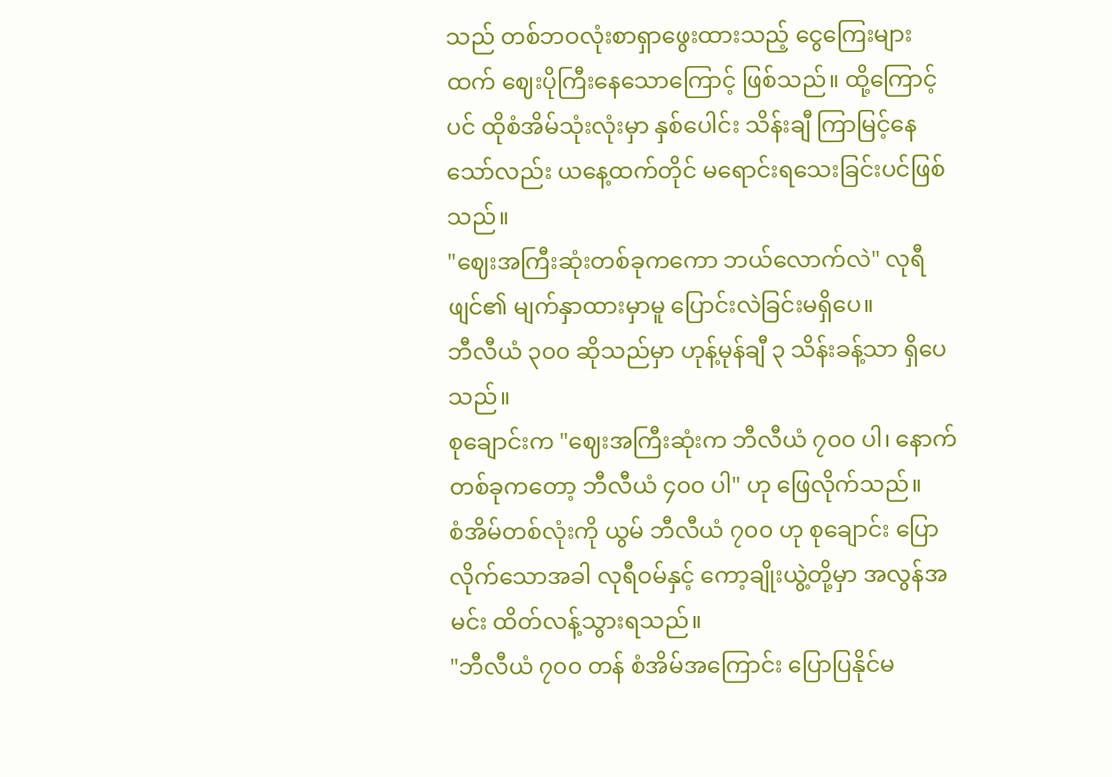သည် တစ်ဘဝလုံးစာရှာဖွေးထားသည့် ငွေကြေးများထက် ဈေးပိုကြီးနေသောကြောင့် ဖြစ်သည်။ ထို့ကြောင့်ပင် ထိုစံအိမ်သုံးလုံးမှာ နှစ်ပေါင်း သိန်းချီ ကြာမြင့်နေသော်လည်း ယနေ့ထက်တိုင် မရောင်းရသေးခြင်းပင်ဖြစ်သည်။
"ဈေးအကြီးဆုံးတစ်ခုကကော ဘယ်လောက်လဲ" လုရီဖျင်၏ မျက်နှာထားမှာမူ ပြောင်းလဲခြင်းမရှိပေ။
ဘီလီယံ ၃၀၀ ဆိုသည်မှာ ဟုန့်မုန်ချီ ၃ သိန်းခန့်သာ ရှိပေသည်။
စုချောင်းက "ဈေးအကြီးဆုံးက ဘီလီယံ ၇၀၀ ပါ၊ နောက်တစ်ခုကတော့ ဘီလီယံ ၄၀၀ ပါ" ဟု ဖြေလိုက်သည်။
စံအိမ်တစ်လုံးကို ယွမ် ဘီလီယံ ၇၀၀ ဟု စုချောင်း ပြောလိုက်သောအခါ လုရီဝမ်နှင့် ကော့ချိုးယွဲ့တို့မှာ အလွန်အမင်း ထိတ်လန့်သွားရသည်။
"ဘီလီယံ ၇၀၀ တန် စံအိမ်အကြောင်း ပြောပြနိုင်မ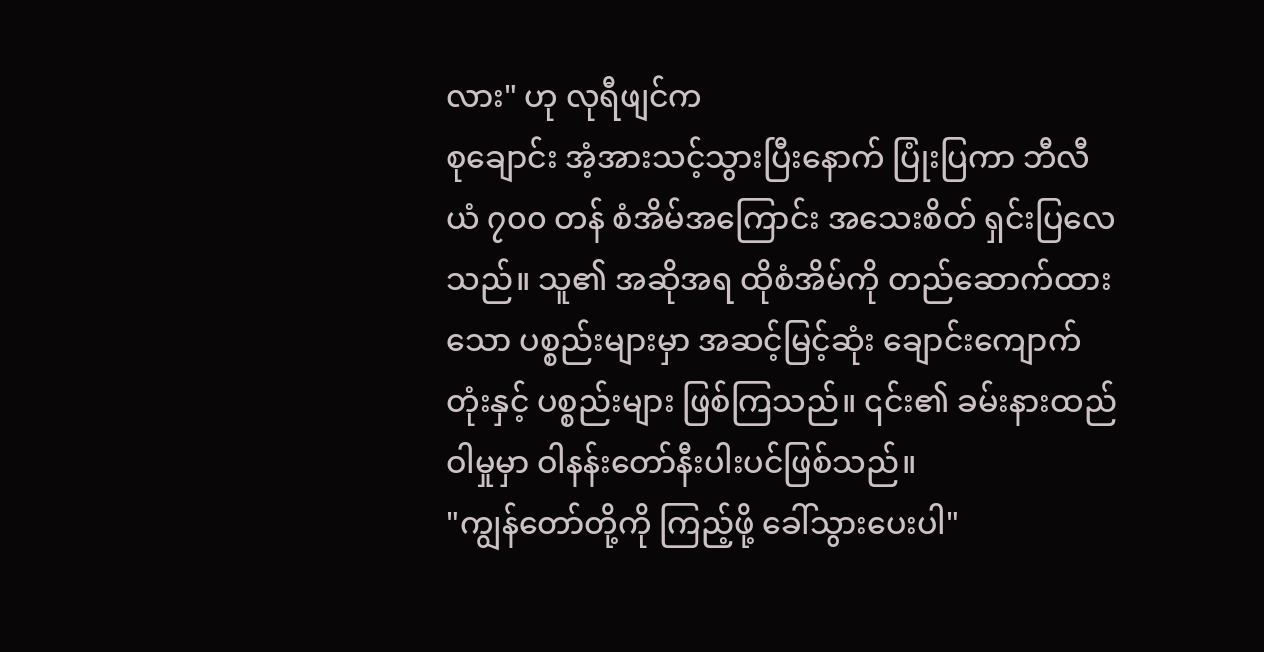လား" ဟု လုရီဖျင်က
စုချောင်း အံ့အားသင့်သွားပြီးနောက် ပြုံးပြကာ ဘီလီယံ ၇၀၀ တန် စံအိမ်အကြောင်း အသေးစိတ် ရှင်းပြလေသည်။ သူ၏ အဆိုအရ ထိုစံအိမ်ကို တည်ဆောက်ထားသော ပစ္စည်းများမှာ အဆင့်မြင့်ဆုံး ချောင်းကျောက်တုံးနှင့် ပစ္စည်းများ ဖြစ်ကြသည်။ ၎င်း၏ ခမ်းနားထည်ဝါမှုမှာ ဝါနန်းတော်နီးပါးပင်ဖြစ်သည်။
"ကျွန်တော်တို့ကို ကြည့်ဖို့ ခေါ်သွားပေးပါ"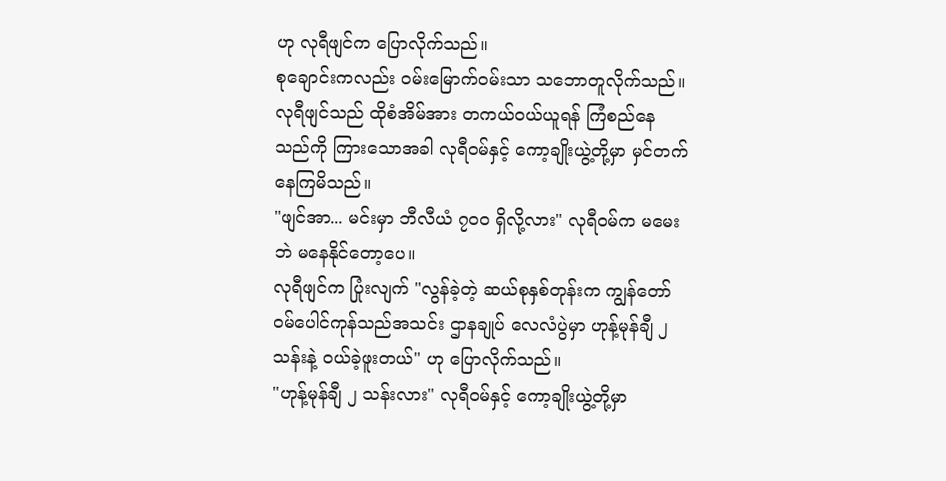ဟု လုရီဖျင်က ပြောလိုက်သည်။
စုချောင်းကလည်း ဝမ်းမြောက်ဝမ်းသာ သဘောတူလိုက်သည်။
လုရီဖျင်သည် ထိုစံအိမ်အား တကယ်ဝယ်ယူရန် ကြံစည်နေသည်ကို ကြားသောအခါ လုရီဝမ်နှင့် ကော့ချိုးယွဲ့တို့မှာ မှင်တက်နေကြမိသည်။
"ဖျင်အာ... မင်းမှာ ဘီလီယံ ၇၀၀ ရှိလို့လား" လုရီဝမ်က မမေးဘဲ မနေနိုင်တော့ပေ။
လုရီဖျင်က ပြုံးလျက် "လွန်ခဲ့တဲ့ ဆယ်စုနှစ်တုန်းက ကျွန်တော် ဝမ်ပေါင်ကုန်သည်အသင်း ဌာနချုပ် လေလံပွဲမှာ ဟုန့်မုန်ချီ ၂ သန်းနဲ့ ဝယ်ခဲ့ဖူးတယ်" ဟု ပြောလိုက်သည်။
"ဟုန့်မုန်ချီ ၂ သန်းလား" လုရီဝမ်နှင့် ကော့ချိုးယွဲ့တို့မှာ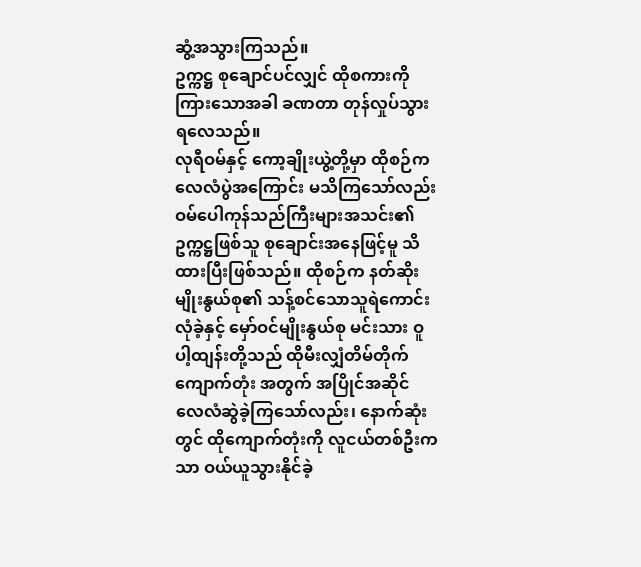ဆွံ့အသွားကြသည်။
ဥက္ကဋ္ဌ စုချောင်ပင်လျှင် ထိုစကားကို ကြားသောအခါ ခဏတာ တုန်လှုပ်သွားရလေသည်။
လုရီဝမ်နှင့် ကော့ချိုးယွဲ့တို့မှာ ထိုစဉ်က လေလံပွဲအကြောင်း မသိကြသော်လည်း ဝမ်ပေါကုန်သည်ကြီးများအသင်း၏ ဥက္ကဋ္ဌဖြစ်သူ စုချောင်းအနေဖြင့်မူ သိထားပြီးဖြစ်သည်။ ထိုစဉ်က နတ်ဆိုးမျိုးနွယ်စု၏ သန့်စင်သောသူရဲကောင်း လုံခဲ့နှင့် မှော်ဝင်မျိုးနွယ်စု မင်းသား ဝူပါ့ထျန်းတို့သည် ထိုမီးလျှံတိမ်တိုက်ကျောက်တုံး အတွက် အပြိုင်အဆိုင် လေလံဆွဲခဲ့ကြသော်လည်း၊ နောက်ဆုံးတွင် ထိုကျောက်တုံးကို လူငယ်တစ်ဦးကသာ ဝယ်ယူသွားနိုင်ခဲ့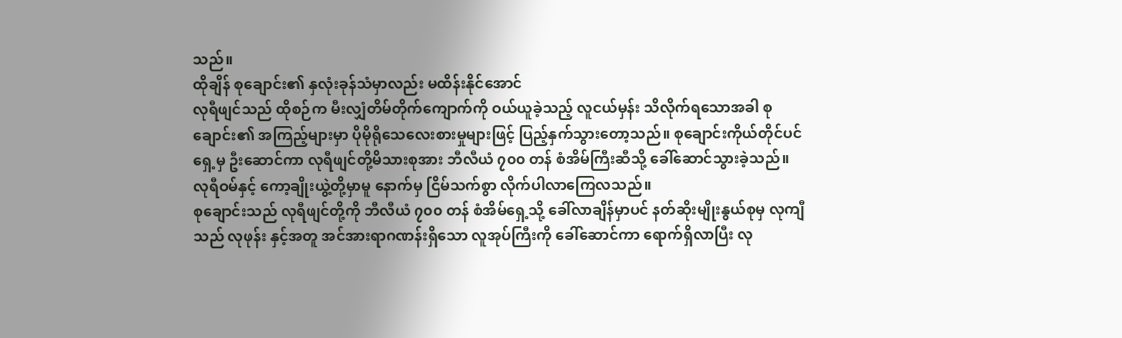သည်။
ထိုချိန် စုချောင်း၏ နှလုံးခုန်သံမှာလည်း မထိန်းနိုင်အောင်
လုရီဖျင်သည် ထိုစဉ်က မီးလျှံတိမ်တိုက်ကျောက်ကို ဝယ်ယူခဲ့သည့် လူငယ်မှန်း သိလိုက်ရသောအခါ စုချောင်း၏ အကြည့်များမှာ ပိုမိုရိုသေလေးစားမှုများဖြင့် ပြည့်နှက်သွားတော့သည်။ စုချောင်းကိုယ်တိုင်ပင် ရှေ့မှ ဦးဆောင်ကာ လုရီဖျင်တို့မိသားစုအား ဘီလီယံ ၇၀၀ တန် စံအိမ်ကြီးဆီသို့ ခေါ်ဆောင်သွားခဲ့သည်။
လုရီဝမ်နှင့် ကော့ချိုးယွဲ့တို့မှာမူ နောက်မှ ငြိမ်သက်စွာ လိုက်ပါလာကြေလသည်။
စုချောင်းသည် လုရီဖျင်တို့ကို ဘီလီယံ ၇၀၀ တန် စံအိမ်ရှေ့သို့ ခေါ်လာချိန်မှာပင် နတ်ဆိုးမျိုးနွယ်စုမှ လုကျီသည် လုဖုန်း နှင့်အတူ အင်အားရာဂဏန်းရှိသော လူအုပ်ကြီးကို ခေါ်ဆောင်ကာ ရောက်ရှိလာပြီး လု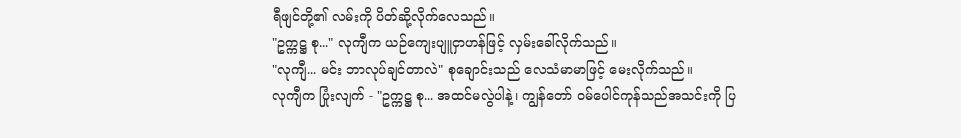ရီဖျင်တို့၏ လမ်းကို ပိတ်ဆို့လိုက်လေသည်။
"ဥက္ကဋ္ဌ စု..." လုကျီက ယဉ်ကျေးပျူငှာဟန်ဖြင့် လှမ်းခေါ်လိုက်သည်။
"လုကျီ... မင်း ဘာလုပ်ချင်တာလဲ" စုချောင်းသည် လေသံမာမာဖြင့် မေးလိုက်သည်။
လုကျီက ပြုံးလျက် - "ဥက္ကဋ္ဌ စု... အထင်မလွဲပါနဲ့၊ ကျွန်တော် ဝမ်ပေါင်ကုန်သည်အသင်းကို ပြ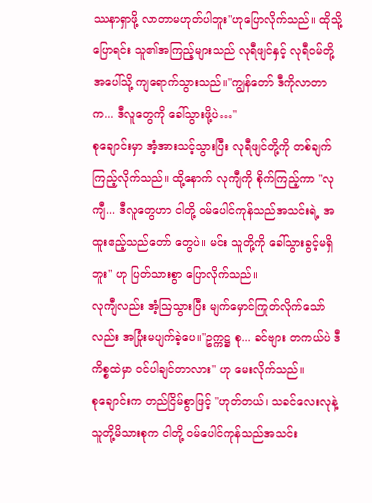ဿနာရှာဖို့ လာတာမဟုတ်ပါဘူး"ဟုပြောလိုက်သည်။ ထိုသို့ပြောရင်း သူ၏အကြည့်များသည် လုရီဖျင်နှင့် လုရီဝမ်တို့အပေါ်သို့ ကျရောက်သွားသည်။"ကျွန်တော် ဒီကိုလာတာက... ဒီလူတွေကို ခေါ်သွားဖို့ပဲ…"
စုချောင်းမှာ အံ့အားသင့်သွားပြီး လုရီဖျင်တို့ကို တစ်ချက်ကြည့်လိုက်သည်။ ထို့နောက် လုကျီကို စိုက်ကြည့်ကာ "လုကျီ... ဒီလူတွေဟာ ငါတို့ ဝမ်ပေါင်ကုန်သည်အသင်းရဲ့ အထူးဧည့်သည်တော် တွေပဲ။ မင်း သူတို့ကို ခေါ်သွားခွင့်မရှိဘူး" ဟု ပြတ်သားစွာ ပြောလိုက်သည်။
လုကျီလည်း အံ့ဩသွားပြီး မျက်မှောင်ကြုတ်လိုက်သော်လည်း အပြုံးမပျက်ခဲ့ပေ။"ဥက္ကဋ္ဌ စု... ခင်ဗျား တကယ်ပဲ ဒီကိစ္စထဲမှာ ဝင်ပါချင်တာလား" ဟု မေးလိုက်သည်။
စုချောင်းက တည်ငြိမ်စွာဖြင့် "ဟုတ်တယ်၊ သခင်လေးလုနဲ့ သူတို့မိသားစုက ငါတို့ ဝမ်ပေါင်ကုန်သည်အသင်း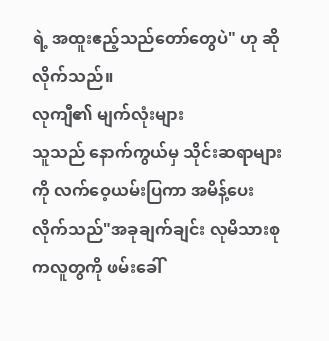ရဲ့ အထူးဧည့်သည်တော်တွေပဲ" ဟု ဆိုလိုက်သည်။
လုကျီ၏ မျက်လုံးများ
သူသည် နောက်ကွယ်မှ သိုင်းဆရာများကို လက်ဝေ့ယမ်းပြကာ အမိန့်ပေးလိုက်သည်"အခုချက်ချင်း လုမိသားစုကလူတွကို ဖမ်းခေါ်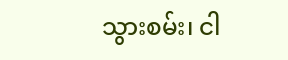သွားစမ်း၊ ငါ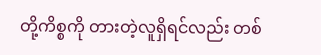တို့ကိစ္စကို တားတဲ့လူရှိရင်လည်း တစ်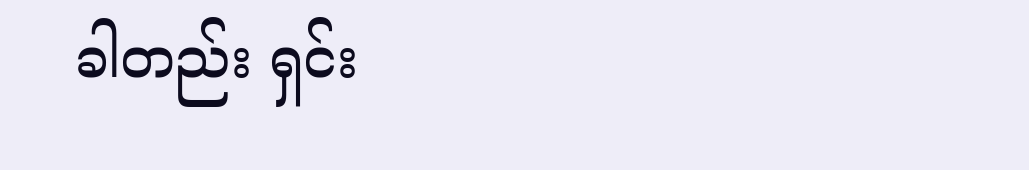ခါတည်း ရှင်း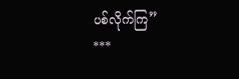ပစ်လိုက်ကြ”
***